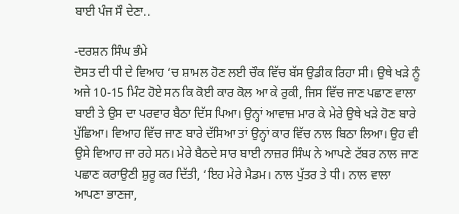ਬਾਈ ਪੰਜ ਸੌ ਦੇਣਾ..

-ਦਰਸ਼ਨ ਸਿੰਘ ਭੰਮੇ
ਦੋਸਤ ਦੀ ਧੀ ਦੇ ਵਿਆਹ ‘ਚ ਸ਼ਾਮਲ ਹੋਣ ਲਈ ਚੌਕ ਵਿੱਚ ਬੱਸ ਉਡੀਕ ਰਿਹਾ ਸੀ। ਉਥੇ ਖੜੇ ਨੂੰ ਅਜੇ 10-15 ਮਿੰਟ ਹੋਏ ਸਨ ਕਿ ਕੋਈ ਕਾਰ ਕੋਲ ਆ ਕੇ ਰੁਕੀ, ਜਿਸ ਵਿੱਚ ਜਾਣ ਪਛਾਣ ਵਾਲਾ ਬਾਈ ਤੇ ਉਸ ਦਾ ਪਰਵਾਰ ਬੈਠਾ ਦਿੱਸ ਪਿਆ। ਉਨ੍ਹਾਂ ਆਵਾਜ਼ ਮਾਰ ਕੇ ਮੇਰੇ ਉਥੇ ਖੜੇ ਹੋਣ ਬਾਰੇ ਪੁੱਛਿਆ। ਵਿਆਹ ਵਿੱਚ ਜਾਣ ਬਾਰੇ ਦੱਸਿਆ ਤਾਂ ਉਨ੍ਹਾਂ ਕਾਰ ਵਿੱਚ ਨਾਲ ਬਿਠਾ ਲਿਆ। ਉਹ ਵੀ ਉਸੇ ਵਿਆਹ ਜਾ ਰਹੇ ਸਨ। ਮੇਰੇ ਬੈਠਦੇ ਸਾਰ ਬਾਈ ਨਾਜ਼ਰ ਸਿੰਘ ਨੇ ਆਪਣੇ ਟੱਬਰ ਨਾਲ ਜਾਣ ਪਛਾਣ ਕਰਾਉਣੀ ਸ਼ੁਰੂ ਕਰ ਦਿੱਤੀ, ‘ਇਹ ਮੇਰੇ ਮੈਡਮ। ਨਾਲ ਪੁੱਤਰ ਤੇ ਧੀ। ਨਾਲ ਵਾਲਾ ਆਪਣਾ ਭਾਣਜਾ,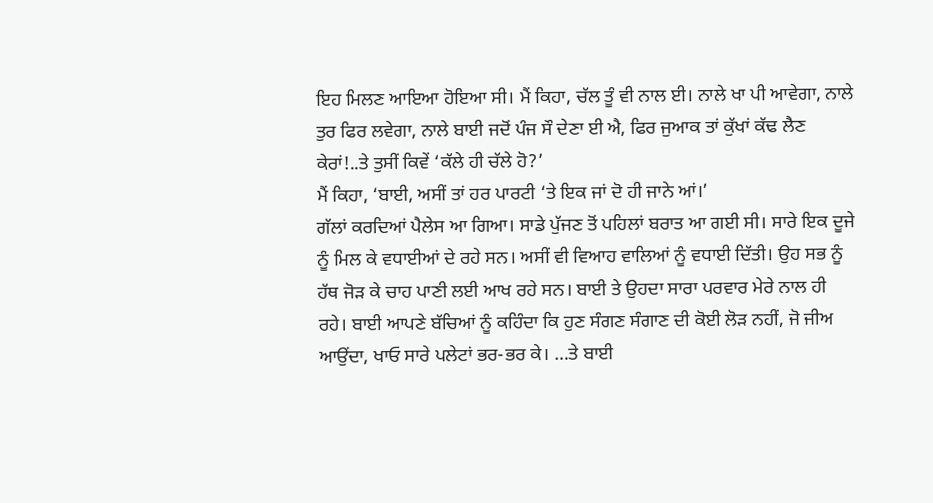ਇਹ ਮਿਲਣ ਆਇਆ ਹੋਇਆ ਸੀ। ਮੈਂ ਕਿਹਾ, ਚੱਲ ਤੂੰ ਵੀ ਨਾਲ ਈ। ਨਾਲੇ ਖਾ ਪੀ ਆਵੇਗਾ, ਨਾਲੇ ਤੁਰ ਫਿਰ ਲਵੇਗਾ, ਨਾਲੇ ਬਾਈ ਜਦੋਂ ਪੰਜ ਸੌ ਦੇਣਾ ਈ ਐ, ਫਿਰ ਜੁਆਕ ਤਾਂ ਕੁੱਖਾਂ ਕੱਢ ਲੈਣ ਕੇਰਾਂ!..ਤੇ ਤੁਸੀਂ ਕਿਵੇਂ ‘ਕੱਲੇ ਹੀ ਚੱਲੇ ਹੋ?’
ਮੈਂ ਕਿਹਾ, ‘ਬਾਈ, ਅਸੀਂ ਤਾਂ ਹਰ ਪਾਰਟੀ ‘ਤੇ ਇਕ ਜਾਂ ਦੋ ਹੀ ਜਾਨੇ ਆਂ।’
ਗੱਲਾਂ ਕਰਦਿਆਂ ਪੈਲੇਸ ਆ ਗਿਆ। ਸਾਡੇ ਪੁੱਜਣ ਤੋਂ ਪਹਿਲਾਂ ਬਰਾਤ ਆ ਗਈ ਸੀ। ਸਾਰੇ ਇਕ ਦੂਜੇ ਨੂੰ ਮਿਲ ਕੇ ਵਧਾਈਆਂ ਦੇ ਰਹੇ ਸਨ। ਅਸੀਂ ਵੀ ਵਿਆਹ ਵਾਲਿਆਂ ਨੂੰ ਵਧਾਈ ਦਿੱਤੀ। ਉਹ ਸਭ ਨੂੰ ਹੱਥ ਜੋੜ ਕੇ ਚਾਹ ਪਾਣੀ ਲਈ ਆਖ ਰਹੇ ਸਨ। ਬਾਈ ਤੇ ਉਹਦਾ ਸਾਰਾ ਪਰਵਾਰ ਮੇਰੇ ਨਾਲ ਹੀ ਰਹੇ। ਬਾਈ ਆਪਣੇ ਬੱਚਿਆਂ ਨੂੰ ਕਹਿੰਦਾ ਕਿ ਹੁਣ ਸੰਗਣ ਸੰਗਾਣ ਦੀ ਕੋਈ ਲੋੜ ਨਹੀਂ, ਜੋ ਜੀਅ ਆਉਂਦਾ, ਖਾਓ ਸਾਰੇ ਪਲੇਟਾਂ ਭਰ-ਭਰ ਕੇ। …ਤੇ ਬਾਈ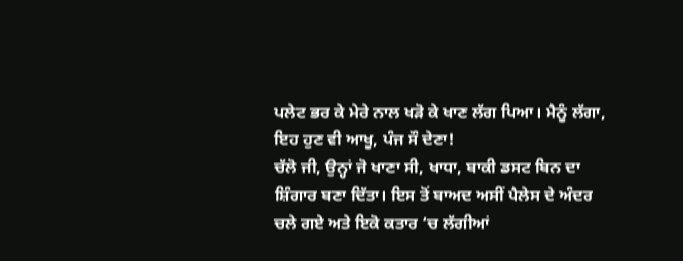ਪਲੇਟ ਭਰ ਕੇ ਮੇਰੇ ਨਾਲ ਖੜੋ ਕੇ ਖਾਣ ਲੱਗ ਪਿਆ। ਮੈਨੂੰ ਲੱਗਾ, ਇਹ ਹੁਣ ਵੀ ਆਖੂ, ਪੰਜ ਸੌ ਦੇਣਾ!
ਚੱਲੋ ਜੀ, ਉਨ੍ਹਾਂ ਜੋ ਖਾਣਾ ਸੀ, ਖਾਧਾ, ਬਾਕੀ ਡਸਟ ਬਿਨ ਦਾ ਸ਼ਿੰਗਾਰ ਬਣਾ ਦਿੱਤਾ। ਇਸ ਤੋਂ ਬਾਅਦ ਅਸੀਂ ਪੈਲੇਸ ਦੇ ਅੰਦਰ ਚਲੇ ਗਏ ਅਤੇ ਇਕੋ ਕਤਾਰ ‘ਚ ਲੱਗੀਆਂ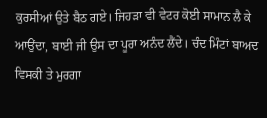ਕੁਰਸੀਆਂ ਉਤੇ ਬੈਠ ਗਏ। ਜਿਹੜਾ ਵੀ ਵੇਟਰ ਕੋਈ ਸਾਮਾਨ ਲੈ ਕੇ ਆਉਂਦਾ, ਬਾਈ ਜੀ ਉਸ ਦਾ ਪੂਰਾ ਅਨੰਦ ਲੈਂਦੇ। ਚੰਦ ਮਿੰਟਾਂ ਬਾਅਦ ਵਿਸਕੀ ਤੇ ਮੁਰਗਾ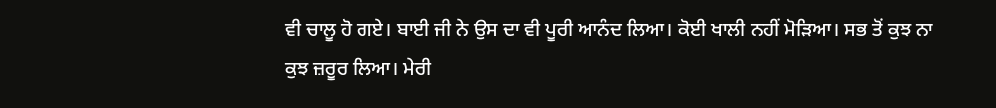ਵੀ ਚਾਲੂ ਹੋ ਗਏ। ਬਾਈ ਜੀ ਨੇ ਉਸ ਦਾ ਵੀ ਪੂਰੀ ਆਨੰਦ ਲਿਆ। ਕੋਈ ਖਾਲੀ ਨਹੀਂ ਮੋੜਿਆ। ਸਭ ਤੋਂ ਕੁਝ ਨਾ ਕੁਝ ਜ਼ਰੂਰ ਲਿਆ। ਮੇਰੀ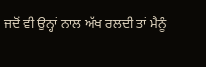ਜਦੋਂ ਵੀ ਉਨ੍ਹਾਂ ਨਾਲ ਅੱਖ ਰਲਦੀ ਤਾਂ ਮੈਨੂੰ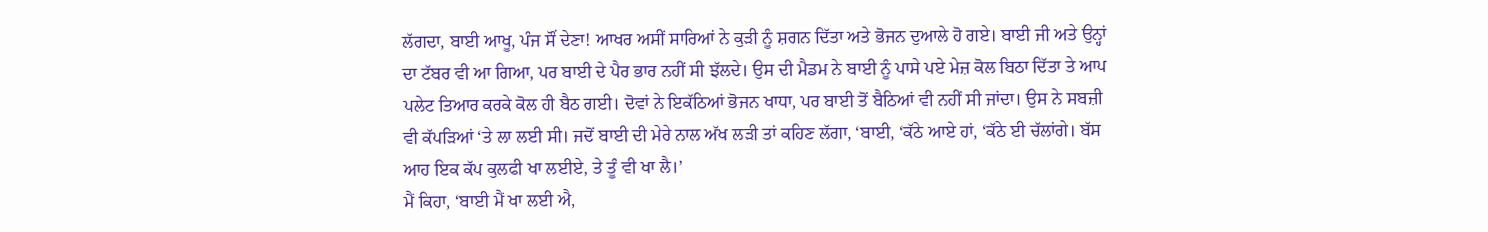ਲੱਗਦਾ, ਬਾਈ ਆਖੂ, ਪੰਜ ਸੌਂ ਦੇਣਾ! ਆਖਰ ਅਸੀਂ ਸਾਰਿਆਂ ਨੇ ਕੁੜੀ ਨੂੰ ਸ਼ਗਨ ਦਿੱਤਾ ਅਤੇ ਭੋਜਨ ਦੁਆਲੇ ਹੋ ਗਏ। ਬਾਈ ਜੀ ਅਤੇ ਉਨ੍ਹਾਂ ਦਾ ਟੱਬਰ ਵੀ ਆ ਗਿਆ, ਪਰ ਬਾਈ ਦੇ ਪੈਰ ਭਾਰ ਨਹੀਂ ਸੀ ਝੱਲਦੇ। ਉਸ ਦੀ ਮੈਡਮ ਨੇ ਬਾਈ ਨੂੰ ਪਾਸੇ ਪਏ ਮੇਜ਼ ਕੋਲ ਬਿਠਾ ਦਿੱਤਾ ਤੇ ਆਪ ਪਲੇਟ ਤਿਆਰ ਕਰਕੇ ਕੋਲ ਹੀ ਬੈਠ ਗਈ। ਦੋਵਾਂ ਨੇ ਇਕੱਠਿਆਂ ਭੋਜਨ ਖਾਧਾ, ਪਰ ਬਾਈ ਤੋਂ ਬੈਠਿਆਂ ਵੀ ਨਹੀਂ ਸੀ ਜਾਂਦਾ। ਉਸ ਨੇ ਸਬਜ਼ੀ ਵੀ ਕੱਪੜਿਆਂ ‘ਤੇ ਲਾ ਲਈ ਸੀ। ਜਦੋਂ ਬਾਈ ਦੀ ਮੇਰੇ ਨਾਲ ਅੱਖ ਲੜੀ ਤਾਂ ਕਹਿਣ ਲੱਗਾ, ‘ਬਾਈ, ‘ਕੱਠੇ ਆਏ ਹਾਂ, ‘ਕੱਠੇ ਈ ਚੱਲਾਂਗੇ। ਬੱਸ ਆਹ ਇਕ ਕੱਪ ਕੁਲਫੀ ਖਾ ਲਈਏ, ਤੇ ਤੂੰ ਵੀ ਖਾ ਲੈ।’
ਮੈਂ ਕਿਹਾ, ‘ਬਾਈ ਮੈਂ ਖਾ ਲਈ ਐ,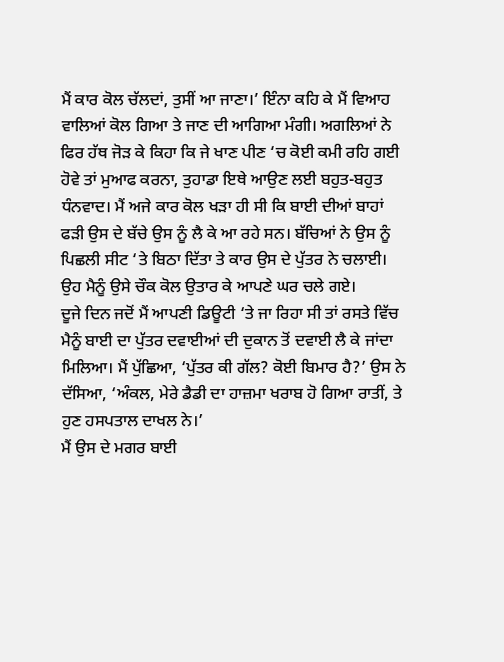ਮੈਂ ਕਾਰ ਕੋਲ ਚੱਲਦਾਂ, ਤੁਸੀਂ ਆ ਜਾਣਾ।’ ਇੰਨਾ ਕਹਿ ਕੇ ਮੈਂ ਵਿਆਹ ਵਾਲਿਆਂ ਕੋਲ ਗਿਆ ਤੇ ਜਾਣ ਦੀ ਆਗਿਆ ਮੰਗੀ। ਅਗਲਿਆਂ ਨੇ ਫਿਰ ਹੱਥ ਜੋੜ ਕੇ ਕਿਹਾ ਕਿ ਜੇ ਖਾਣ ਪੀਣ ‘ਚ ਕੋਈ ਕਮੀ ਰਹਿ ਗਈ ਹੋਵੇ ਤਾਂ ਮੁਆਫ ਕਰਨਾ, ਤੁਹਾਡਾ ਇਥੇ ਆਉਣ ਲਈ ਬਹੁਤ-ਬਹੁਤ ਧੰਨਵਾਦ। ਮੈਂ ਅਜੇ ਕਾਰ ਕੋਲ ਖੜਾ ਹੀ ਸੀ ਕਿ ਬਾਈ ਦੀਆਂ ਬਾਹਾਂ ਫੜੀ ਉਸ ਦੇ ਬੱਚੇ ਉਸ ਨੂੰ ਲੈ ਕੇ ਆ ਰਹੇ ਸਨ। ਬੱਚਿਆਂ ਨੇ ਉਸ ਨੂੰ ਪਿਛਲੀ ਸੀਟ ‘ਤੇ ਬਿਠਾ ਦਿੱਤਾ ਤੇ ਕਾਰ ਉਸ ਦੇ ਪੁੱਤਰ ਨੇ ਚਲਾਈ। ਉਹ ਮੈਨੂੰ ਉਸੇ ਚੌਕ ਕੋਲ ਉਤਾਰ ਕੇ ਆਪਣੇ ਘਰ ਚਲੇ ਗਏ।
ਦੂਜੇ ਦਿਨ ਜਦੋਂ ਮੈਂ ਆਪਣੀ ਡਿਊਟੀ ‘ਤੇ ਜਾ ਰਿਹਾ ਸੀ ਤਾਂ ਰਸਤੇ ਵਿੱਚ ਮੈਨੂੰ ਬਾਈ ਦਾ ਪੁੱਤਰ ਦਵਾਈਆਂ ਦੀ ਦੁਕਾਨ ਤੋਂ ਦਵਾਈ ਲੈ ਕੇ ਜਾਂਦਾ ਮਿਲਿਆ। ਮੈਂ ਪੁੱਛਿਆ, ‘ਪੁੱਤਰ ਕੀ ਗੱਲ? ਕੋਈ ਬਿਮਾਰ ਹੈ?’ ਉਸ ਨੇ ਦੱਸਿਆ, ‘ਅੰਕਲ, ਮੇਰੇ ਡੈਡੀ ਦਾ ਹਾਜ਼ਮਾ ਖਰਾਬ ਹੋ ਗਿਆ ਰਾਤੀਂ, ਤੇ ਹੁਣ ਹਸਪਤਾਲ ਦਾਖਲ ਨੇ।’
ਮੈਂ ਉਸ ਦੇ ਮਗਰ ਬਾਈ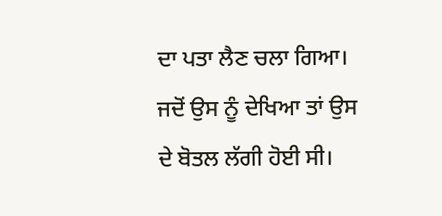ਦਾ ਪਤਾ ਲੈਣ ਚਲਾ ਗਿਆ। ਜਦੋਂ ਉਸ ਨੂੰ ਦੇਖਿਆ ਤਾਂ ਉਸ ਦੇ ਬੋਤਲ ਲੱਗੀ ਹੋਈ ਸੀ।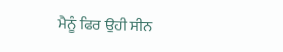ਮੈਨੂੰ ਫਿਰ ਉਹੀ ਸੀਨ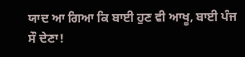ਯਾਦ ਆ ਗਿਆ ਕਿ ਬਾਈ ਹੁਣ ਵੀ ਆਖੂ, ਬਾਈ ਪੰਜ ਸੌ ਦੇਣਾ!